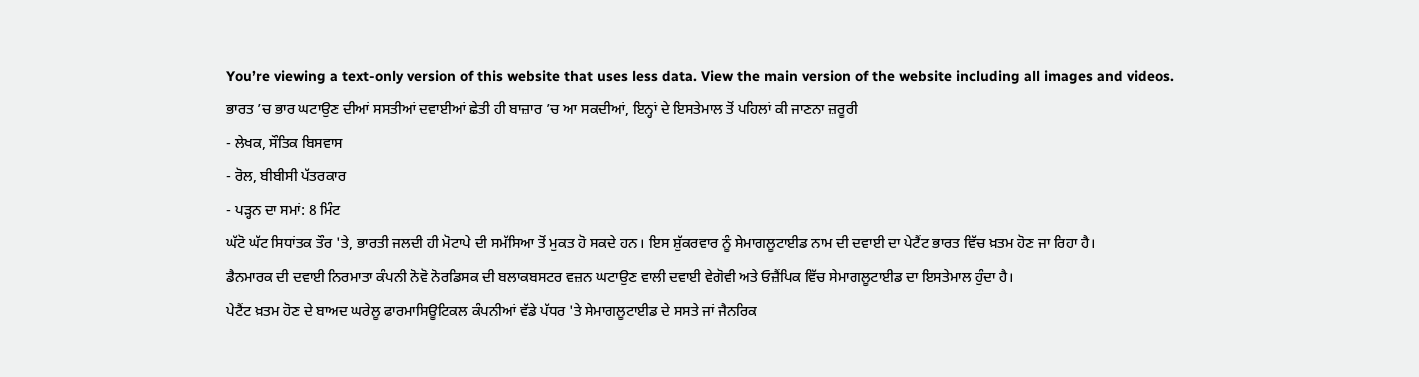You’re viewing a text-only version of this website that uses less data. View the main version of the website including all images and videos.
ਭਾਰਤ ’ਚ ਭਾਰ ਘਟਾਉਣ ਦੀਆਂ ਸਸਤੀਆਂ ਦਵਾਈਆਂ ਛੇਤੀ ਹੀ ਬਾਜ਼ਾਰ ’ਚ ਆ ਸਕਦੀਆਂ, ਇਨ੍ਹਾਂ ਦੇ ਇਸਤੇਮਾਲ ਤੋਂ ਪਹਿਲਾਂ ਕੀ ਜਾਣਨਾ ਜ਼ਰੂਰੀ
- ਲੇਖਕ, ਸੌਤਿਕ ਬਿਸਵਾਸ
- ਰੋਲ, ਬੀਬੀਸੀ ਪੱਤਰਕਾਰ
- ਪੜ੍ਹਨ ਦਾ ਸਮਾਂ: 8 ਮਿੰਟ
ਘੱਟੋ ਘੱਟ ਸਿਧਾਂਤਕ ਤੌਰ 'ਤੇ, ਭਾਰਤੀ ਜਲਦੀ ਹੀ ਮੋਟਾਪੇ ਦੀ ਸਮੱਸਿਆ ਤੋਂ ਮੁਕਤ ਹੋ ਸਕਦੇ ਹਨ। ਇਸ ਸ਼ੁੱਕਰਵਾਰ ਨੂੰ ਸੇਮਾਗਲੂਟਾਈਡ ਨਾਮ ਦੀ ਦਵਾਈ ਦਾ ਪੇਟੈਂਟ ਭਾਰਤ ਵਿੱਚ ਖ਼ਤਮ ਹੋਣ ਜਾ ਰਿਹਾ ਹੈ।
ਡੈਨਮਾਰਕ ਦੀ ਦਵਾਈ ਨਿਰਮਾਤਾ ਕੰਪਨੀ ਨੋਵੋ ਨੋਰਡਿਸਕ ਦੀ ਬਲਾਕਬਸਟਰ ਵਜ਼ਨ ਘਟਾਉਣ ਵਾਲੀ ਦਵਾਈ ਵੇਗੋਵੀ ਅਤੇ ਓਜ਼ੈਂਪਿਕ ਵਿੱਚ ਸੇਮਾਗਲੂਟਾਈਡ ਦਾ ਇਸਤੇਮਾਲ ਹੁੰਦਾ ਹੈ।
ਪੇਟੈਂਟ ਖ਼ਤਮ ਹੋਣ ਦੇ ਬਾਅਦ ਘਰੇਲੂ ਫਾਰਮਾਸਿਊਟਿਕਲ ਕੰਪਨੀਆਂ ਵੱਡੇ ਪੱਧਰ 'ਤੇ ਸੇਮਾਗਲੂਟਾਈਡ ਦੇ ਸਸਤੇ ਜਾਂ ਜੈਨਰਿਕ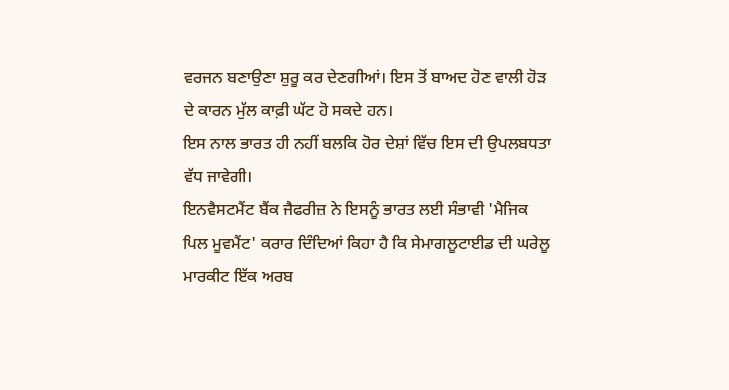ਵਰਜਨ ਬਣਾਉਣਾ ਸ਼ੁਰੂ ਕਰ ਦੇਣਗੀਆਂ। ਇਸ ਤੋਂ ਬਾਅਦ ਹੋਣ ਵਾਲੀ ਹੋੜ ਦੇ ਕਾਰਨ ਮੁੱਲ ਕਾਫ਼ੀ ਘੱਟ ਹੋ ਸਕਦੇ ਹਨ।
ਇਸ ਨਾਲ ਭਾਰਤ ਹੀ ਨਹੀਂ ਬਲਕਿ ਹੋਰ ਦੇਸ਼ਾਂ ਵਿੱਚ ਇਸ ਦੀ ਉਪਲਬਧਤਾ ਵੱਧ ਜਾਵੇਗੀ।
ਇਨਵੈਸਟਮੈਂਟ ਬੈਂਕ ਜੈਫਰੀਜ਼ ਨੇ ਇਸਨੂੰ ਭਾਰਤ ਲਈ ਸੰਭਾਵੀ 'ਮੈਜਿਕ ਪਿਲ ਮੂਵਮੈਂਟ' ਕਰਾਰ ਦਿੰਦਿਆਂ ਕਿਹਾ ਹੈ ਕਿ ਸੇਮਾਗਲੂਟਾਈਡ ਦੀ ਘਰੇਲੂ ਮਾਰਕੀਟ ਇੱਕ ਅਰਬ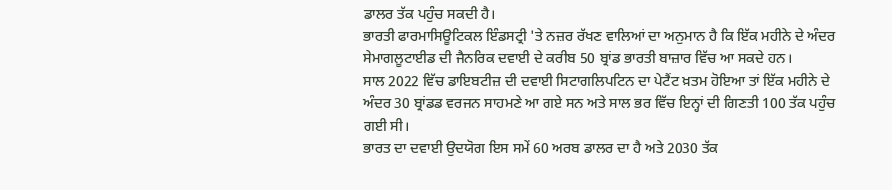ਡਾਲਰ ਤੱਕ ਪਹੁੰਚ ਸਕਦੀ ਹੈ।
ਭਾਰਤੀ ਫਾਰਮਾਸਿਊਟਿਕਲ ਇੰਡਸਟ੍ਰੀ 'ਤੇ ਨਜ਼ਰ ਰੱਖਣ ਵਾਲਿਆਂ ਦਾ ਅਨੁਮਾਨ ਹੈ ਕਿ ਇੱਕ ਮਹੀਨੇ ਦੇ ਅੰਦਰ ਸੇਮਾਗਲੂਟਾਈਡ ਦੀ ਜੈਨਰਿਕ ਦਵਾਈ ਦੇ ਕਰੀਬ 50 ਬ੍ਰਾਂਡ ਭਾਰਤੀ ਬਾਜ਼ਾਰ ਵਿੱਚ ਆ ਸਕਦੇ ਹਨ।
ਸਾਲ 2022 ਵਿੱਚ ਡਾਇਬਟੀਜ਼ ਦੀ ਦਵਾਈ ਸਿਟਾਗਲਿਪਟਿਨ ਦਾ ਪੇਟੈਂਟ ਖ਼ਤਮ ਹੋਇਆ ਤਾਂ ਇੱਕ ਮਹੀਨੇ ਦੇ ਅੰਦਰ 30 ਬ੍ਰਾਂਡਡ ਵਰਜਨ ਸਾਹਮਣੇ ਆ ਗਏ ਸਨ ਅਤੇ ਸਾਲ ਭਰ ਵਿੱਚ ਇਨ੍ਹਾਂ ਦੀ ਗਿਣਤੀ 100 ਤੱਕ ਪਹੁੰਚ ਗਈ ਸੀ।
ਭਾਰਤ ਦਾ ਦਵਾਈ ਉਦਯੋਗ ਇਸ ਸਮੇਂ 60 ਅਰਬ ਡਾਲਰ ਦਾ ਹੈ ਅਤੇ 2030 ਤੱਕ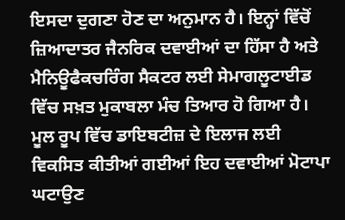ਇਸਦਾ ਦੁਗਣਾ ਹੋਣ ਦਾ ਅਨੁਮਾਨ ਹੈ। ਇਨ੍ਹਾਂ ਵਿੱਚੋਂ ਜ਼ਿਆਦਾਤਰ ਜੈਨਰਿਕ ਦਵਾਈਆਂ ਦਾ ਹਿੱਸਾ ਹੈ ਅਤੇ ਮੈਨਿਊਫੈਕਚਰਿੰਗ ਸੈਕਟਰ ਲਈ ਸੇਮਾਗਲੂਟਾਈਡ ਵਿੱਚ ਸਖ਼ਤ ਮੁਕਾਬਲਾ ਮੰਚ ਤਿਆਰ ਹੋ ਗਿਆ ਹੈ।
ਮੂਲ ਰੂਪ ਵਿੱਚ ਡਾਇਬਟੀਜ਼ ਦੇ ਇਲਾਜ ਲਈ ਵਿਕਸਿਤ ਕੀਤੀਆਂ ਗਈਆਂ ਇਹ ਦਵਾਈਆਂ ਮੋਟਾਪਾ ਘਟਾਉਣ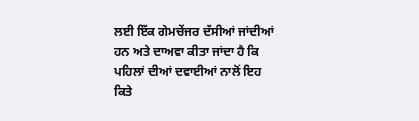ਲਈ ਇੱਕ ਗੇਮਚੇਂਜਰ ਦੱਸੀਆਂ ਜਾਂਦੀਆਂ ਹਨ ਅਤੇ ਦਾਅਵਾ ਕੀਤਾ ਜਾਂਦਾ ਹੈ ਕਿ ਪਹਿਲਾਂ ਦੀਆਂ ਦਵਾਈਆਂ ਨਾਲੋਂ ਇਹ ਕਿਤੇ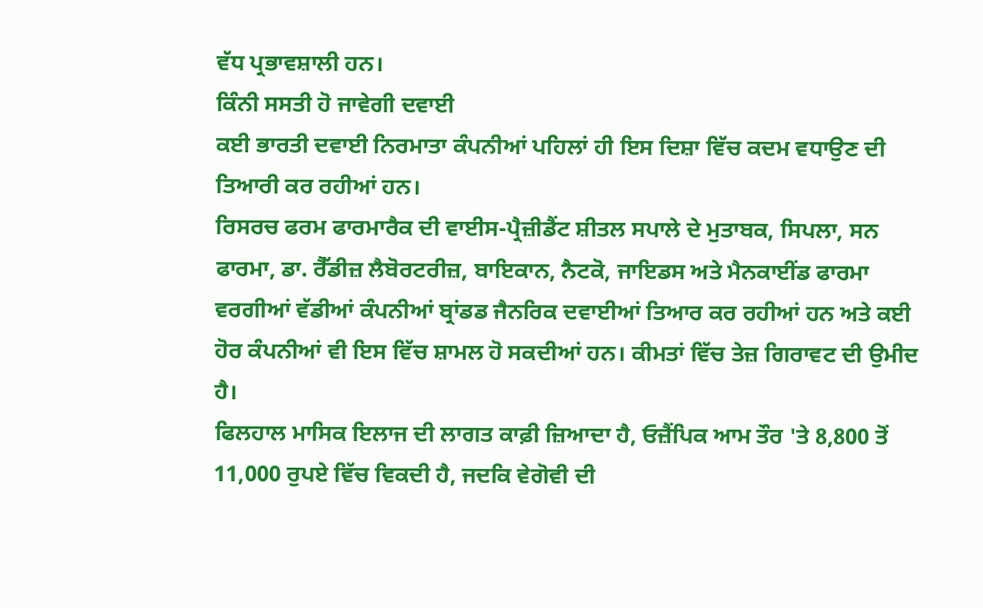ਵੱਧ ਪ੍ਰਭਾਵਸ਼ਾਲੀ ਹਨ।
ਕਿੰਨੀ ਸਸਤੀ ਹੋ ਜਾਵੇਗੀ ਦਵਾਈ
ਕਈ ਭਾਰਤੀ ਦਵਾਈ ਨਿਰਮਾਤਾ ਕੰਪਨੀਆਂ ਪਹਿਲਾਂ ਹੀ ਇਸ ਦਿਸ਼ਾ ਵਿੱਚ ਕਦਮ ਵਧਾਉਣ ਦੀ ਤਿਆਰੀ ਕਰ ਰਹੀਆਂ ਹਨ।
ਰਿਸਰਚ ਫਰਮ ਫਾਰਮਾਰੈਕ ਦੀ ਵਾਈਸ-ਪ੍ਰੈਜ਼ੀਡੈਂਟ ਸ਼ੀਤਲ ਸਪਾਲੇ ਦੇ ਮੁਤਾਬਕ, ਸਿਪਲਾ, ਸਨ ਫਾਰਮਾ, ਡਾ. ਰੈੱਡੀਜ਼ ਲੈਬੋਰਟਰੀਜ਼, ਬਾਇਕਾਨ, ਨੈਟਕੋ, ਜਾਇਡਸ ਅਤੇ ਮੈਨਕਾਈਂਡ ਫਾਰਮਾ ਵਰਗੀਆਂ ਵੱਡੀਆਂ ਕੰਪਨੀਆਂ ਬ੍ਰਾਂਡਡ ਜੈਨਰਿਕ ਦਵਾਈਆਂ ਤਿਆਰ ਕਰ ਰਹੀਆਂ ਹਨ ਅਤੇ ਕਈ ਹੋਰ ਕੰਪਨੀਆਂ ਵੀ ਇਸ ਵਿੱਚ ਸ਼ਾਮਲ ਹੋ ਸਕਦੀਆਂ ਹਨ। ਕੀਮਤਾਂ ਵਿੱਚ ਤੇਜ਼ ਗਿਰਾਵਟ ਦੀ ਉਮੀਦ ਹੈ।
ਫਿਲਹਾਲ ਮਾਸਿਕ ਇਲਾਜ ਦੀ ਲਾਗਤ ਕਾਫ਼ੀ ਜ਼ਿਆਦਾ ਹੈ, ਓਜ਼ੈਂਪਿਕ ਆਮ ਤੌਰ 'ਤੇ 8,800 ਤੋਂ 11,000 ਰੁਪਏ ਵਿੱਚ ਵਿਕਦੀ ਹੈ, ਜਦਕਿ ਵੇਗੋਵੀ ਦੀ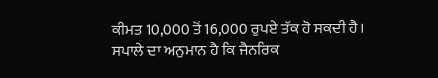ਕੀਮਤ 10,000 ਤੋਂ 16,000 ਰੁਪਏ ਤੱਕ ਹੋ ਸਕਦੀ ਹੈ।
ਸਪਾਲੇ ਦਾ ਅਨੁਮਾਨ ਹੈ ਕਿ ਜੈਨਰਿਕ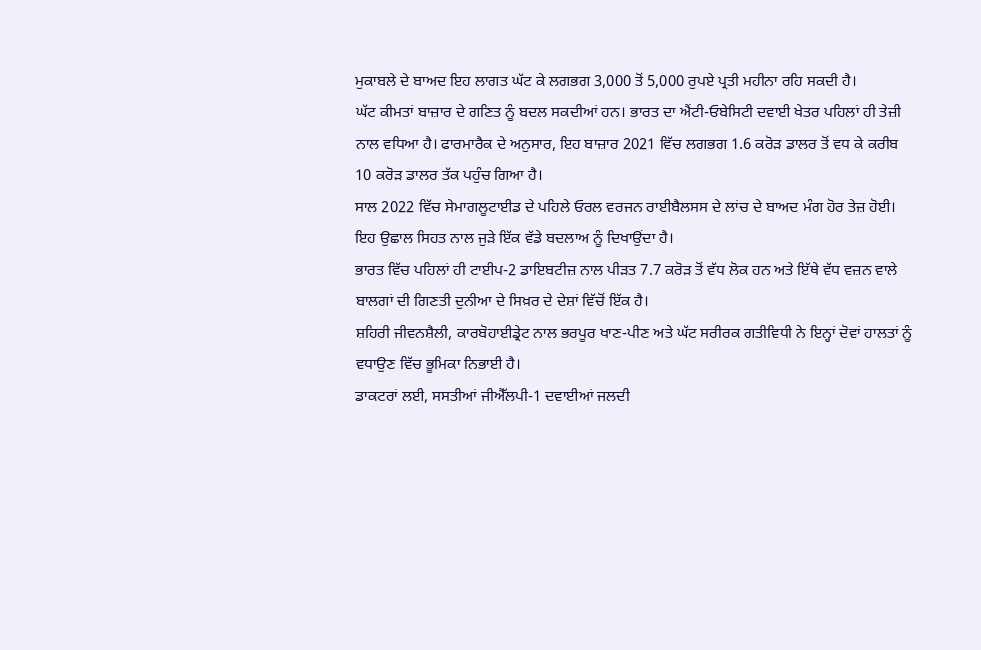ਮੁਕਾਬਲੇ ਦੇ ਬਾਅਦ ਇਹ ਲਾਗਤ ਘੱਟ ਕੇ ਲਗਭਗ 3,000 ਤੋਂ 5,000 ਰੁਪਏ ਪ੍ਰਤੀ ਮਹੀਨਾ ਰਹਿ ਸਕਦੀ ਹੈ।
ਘੱਟ ਕੀਮਤਾਂ ਬਾਜ਼ਾਰ ਦੇ ਗਣਿਤ ਨੂੰ ਬਦਲ ਸਕਦੀਆਂ ਹਨ। ਭਾਰਤ ਦਾ ਐਂਟੀ-ਓਬੇਸਿਟੀ ਦਵਾਈ ਖੇਤਰ ਪਹਿਲਾਂ ਹੀ ਤੇਜ਼ੀ ਨਾਲ ਵਧਿਆ ਹੈ। ਫਾਰਮਾਰੈਕ ਦੇ ਅਨੁਸਾਰ, ਇਹ ਬਾਜ਼ਾਰ 2021 ਵਿੱਚ ਲਗਭਗ 1.6 ਕਰੋੜ ਡਾਲਰ ਤੋਂ ਵਧ ਕੇ ਕਰੀਬ 10 ਕਰੋੜ ਡਾਲਰ ਤੱਕ ਪਹੁੰਚ ਗਿਆ ਹੈ।
ਸਾਲ 2022 ਵਿੱਚ ਸੇਮਾਗਲੂਟਾਈਡ ਦੇ ਪਹਿਲੇ ਓਰਲ ਵਰਜਨ ਰਾਈਬੈਲਸਸ ਦੇ ਲਾਂਚ ਦੇ ਬਾਅਦ ਮੰਗ ਹੋਰ ਤੇਜ਼ ਹੋਈ। ਇਹ ਉਛਾਲ ਸਿਹਤ ਨਾਲ ਜੁੜੇ ਇੱਕ ਵੱਡੇ ਬਦਲਾਅ ਨੂੰ ਦਿਖਾਉਂਦਾ ਹੈ।
ਭਾਰਤ ਵਿੱਚ ਪਹਿਲਾਂ ਹੀ ਟਾਈਪ-2 ਡਾਇਬਟੀਜ਼ ਨਾਲ ਪੀੜਤ 7.7 ਕਰੋੜ ਤੋਂ ਵੱਧ ਲੋਕ ਹਨ ਅਤੇ ਇੱਥੇ ਵੱਧ ਵਜ਼ਨ ਵਾਲੇ ਬਾਲਗਾਂ ਦੀ ਗਿਣਤੀ ਦੁਨੀਆ ਦੇ ਸਿਖ਼ਰ ਦੇ ਦੇਸ਼ਾਂ ਵਿੱਚੋਂ ਇੱਕ ਹੈ।
ਸ਼ਹਿਰੀ ਜੀਵਨਸ਼ੈਲੀ, ਕਾਰਬੋਹਾਈਡ੍ਰੇਟ ਨਾਲ ਭਰਪੂਰ ਖਾਣ-ਪੀਣ ਅਤੇ ਘੱਟ ਸਰੀਰਕ ਗਤੀਵਿਧੀ ਨੇ ਇਨ੍ਹਾਂ ਦੋਵਾਂ ਹਾਲਤਾਂ ਨੂੰ ਵਧਾਉਣ ਵਿੱਚ ਭੂਮਿਕਾ ਨਿਭਾਈ ਹੈ।
ਡਾਕਟਰਾਂ ਲਈ, ਸਸਤੀਆਂ ਜੀਐੱਲਪੀ-1 ਦਵਾਈਆਂ ਜਲਦੀ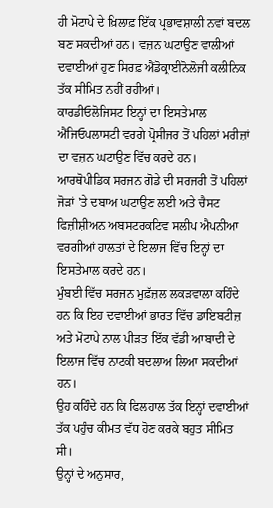ਹੀ ਮੋਟਾਪੇ ਦੇ ਖ਼ਿਲਾਫ਼ ਇੱਕ ਪ੍ਰਭਾਵਸ਼ਾਲੀ ਨਵਾਂ ਬਦਲ ਬਣ ਸਕਦੀਆਂ ਹਨ। ਵਜ਼ਨ ਘਟਾਉਣ ਵਾਲੀਆਂ ਦਵਾਈਆਂ ਹੁਣ ਸਿਰਫ਼ ਐਂਡੋਕ੍ਰਾਈਨੋਲੋਜੀ ਕਲੀਨਿਕ ਤੱਕ ਸੀਮਿਤ ਨਹੀਂ ਰਹੀਆਂ।
ਕਾਰਡੀਓਲੋਜਿਸਟ ਇਨ੍ਹਾਂ ਦਾ ਇਸਤੇਮਾਲ ਐਂਜਿਓਪਲਾਸਟੀ ਵਰਗੇ ਪ੍ਰੋਸੀਜਰ ਤੋਂ ਪਹਿਲਾਂ ਮਰੀਜ਼ਾਂ ਦਾ ਵਜ਼ਨ ਘਟਾਉਣ ਵਿੱਚ ਕਰਦੇ ਹਨ।
ਆਰਥੋਪੀਡਿਕ ਸਰਜਨ ਗੋਡੇ ਦੀ ਸਰਜਰੀ ਤੋਂ ਪਹਿਲਾਂ ਜੋੜਾਂ 'ਤੇ ਦਬਾਅ ਘਟਾਉਣ ਲਈ ਅਤੇ ਚੈਸਟ ਫਿਜ਼ੀਸ਼ੀਅਨ ਅਬਸਟਰਕਟਿਵ ਸਲੀਪ ਐਪਨੀਆ ਵਰਗੀਆਂ ਹਾਲਤਾਂ ਦੇ ਇਲਾਜ ਵਿੱਚ ਇਨ੍ਹਾਂ ਦਾ ਇਸਤੇਮਾਲ ਕਰਦੇ ਹਨ।
ਮੁੰਬਈ ਵਿੱਚ ਸਰਜਨ ਮੁਫ਼ੱਜ਼ਲ ਲਕੜਵਾਲਾ ਕਹਿੰਦੇ ਹਨ ਕਿ ਇਹ ਦਵਾਈਆਂ ਭਾਰਤ ਵਿੱਚ ਡਾਇਬਟੀਜ਼ ਅਤੇ ਮੋਟਾਪੇ ਨਾਲ ਪੀੜਤ ਇੱਕ ਵੱਡੀ ਆਬਾਦੀ ਦੇ ਇਲਾਜ ਵਿੱਚ ਨਾਟਕੀ ਬਦਲਾਅ ਲਿਆ ਸਕਦੀਆਂ ਹਨ।
ਉਹ ਕਹਿੰਦੇ ਹਨ ਕਿ ਫਿਲਹਾਲ ਤੱਕ ਇਨ੍ਹਾਂ ਦਵਾਈਆਂ ਤੱਕ ਪਹੁੰਚ ਕੀਮਤ ਵੱਧ ਹੋਣ ਕਰਕੇ ਬਹੁਤ ਸੀਮਿਤ ਸੀ।
ਉਨ੍ਹਾਂ ਦੇ ਅਨੁਸਾਰ,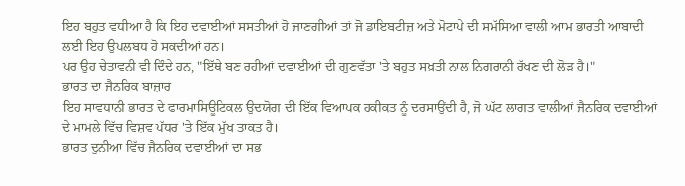ਇਹ ਬਹੁਤ ਵਧੀਆ ਹੈ ਕਿ ਇਹ ਦਵਾਈਆਂ ਸਸਤੀਆਂ ਹੋ ਜਾਣਗੀਆਂ ਤਾਂ ਜੋ ਡਾਇਬਟੀਜ਼ ਅਤੇ ਮੋਟਾਪੇ ਦੀ ਸਮੱਸਿਆ ਵਾਲੀ ਆਮ ਭਾਰਤੀ ਆਬਾਦੀ ਲਈ ਇਹ ਉਪਲਬਧ ਹੋ ਸਕਦੀਆਂ ਹਨ।
ਪਰ ਉਹ ਚੇਤਾਵਨੀ ਵੀ ਦਿੰਦੇ ਹਨ, "ਇੱਥੇ ਬਣ ਰਹੀਆਂ ਦਵਾਈਆਂ ਦੀ ਗੁਣਵੱਤਾ 'ਤੇ ਬਹੁਤ ਸਖ਼ਤੀ ਨਾਲ ਨਿਗਰਾਨੀ ਰੱਖਣ ਦੀ ਲੋੜ ਹੈ।"
ਭਾਰਤ ਦਾ ਜੈਨਰਿਕ ਬਾਜ਼ਾਰ
ਇਹ ਸਾਵਧਾਨੀ ਭਾਰਤ ਦੇ ਫਾਰਮਾਸਿਊਟਿਕਲ ਉਦਯੋਗ ਦੀ ਇੱਕ ਵਿਆਪਕ ਹਕੀਕਤ ਨੂੰ ਦਰਸਾਉਂਦੀ ਹੈ, ਜੋ ਘੱਟ ਲਾਗਤ ਵਾਲੀਆਂ ਜੈਨਰਿਕ ਦਵਾਈਆਂ ਦੇ ਮਾਮਲੇ ਵਿੱਚ ਵਿਸ਼ਵ ਪੱਧਰ 'ਤੇ ਇੱਕ ਮੁੱਖ ਤਾਕਤ ਹੈ।
ਭਾਰਤ ਦੁਨੀਆ ਵਿੱਚ ਜੈਨਰਿਕ ਦਵਾਈਆਂ ਦਾ ਸਭ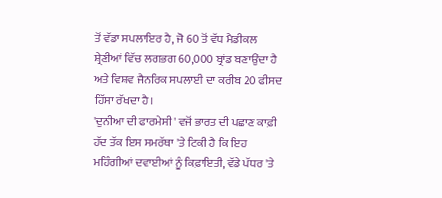ਤੋਂ ਵੱਡਾ ਸਪਲਾਇਰ ਹੈ, ਜੋ 60 ਤੋਂ ਵੱਧ ਮੈਡੀਕਲ ਸ਼੍ਰੇਣੀਆਂ ਵਿੱਚ ਲਗਭਗ 60,000 ਬ੍ਰਾਂਡ ਬਣਾਉਂਦਾ ਹੈ ਅਤੇ ਵਿਸ਼ਵ ਜੈਨਰਿਕ ਸਪਲਾਈ ਦਾ ਕਰੀਬ 20 ਫੀਸਦ ਹਿੱਸਾ ਰੱਖਦਾ ਹੈ।
'ਦੁਨੀਆ ਦੀ ਫਾਰਮੇਸੀ' ਵਜੋਂ ਭਾਰਤ ਦੀ ਪਛਾਣ ਕਾਫ਼ੀ ਹੱਦ ਤੱਕ ਇਸ ਸਮਰੱਥਾ 'ਤੇ ਟਿਕੀ ਹੈ ਕਿ ਇਹ ਮਹਿੰਗੀਆਂ ਦਵਾਈਆਂ ਨੂੰ ਕਿਫ਼ਾਇਤੀ, ਵੱਡੇ ਪੱਧਰ 'ਤੇ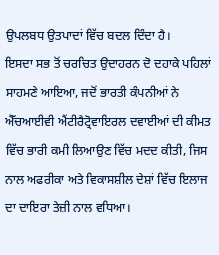ਉਪਲਬਧ ਉਤਪਾਦਾਂ ਵਿੱਚ ਬਦਲ ਦਿੰਦਾ ਹੈ।
ਇਸਦਾ ਸਭ ਤੋਂ ਚਰਚਿਤ ਉਦਾਹਰਨ ਦੋ ਦਹਾਕੇ ਪਹਿਲਾਂ ਸਾਹਮਣੇ ਆਇਆ, ਜਦੋਂ ਭਾਰਤੀ ਕੰਪਨੀਆਂ ਨੇ ਐੱਚਆਈਵੀ ਐਂਟੀਰੈਟ੍ਰੋਵਾਇਰਲ ਦਵਾਈਆਂ ਦੀ ਕੀਮਤ ਵਿੱਚ ਭਾਰੀ ਕਮੀ ਲਿਆਉਣ ਵਿੱਚ ਮਦਦ ਕੀਤੀ, ਜਿਸ ਨਾਲ ਅਫਰੀਕਾ ਅਤੇ ਵਿਕਾਸਸ਼ੀਲ ਦੇਸ਼ਾਂ ਵਿੱਚ ਇਲਾਜ ਦਾ ਦਾਇਰਾ ਤੇਜ਼ੀ ਨਾਲ ਵਧਿਆ।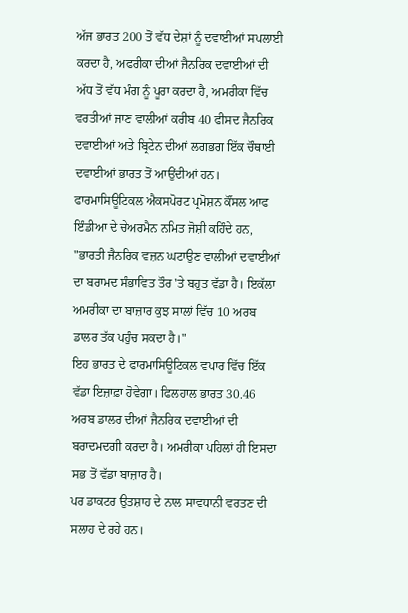ਅੱਜ ਭਾਰਤ 200 ਤੋਂ ਵੱਧ ਦੇਸ਼ਾਂ ਨੂੰ ਦਵਾਈਆਂ ਸਪਲਾਈ ਕਰਦਾ ਹੈ, ਅਫਰੀਕਾ ਦੀਆਂ ਜੈਨਰਿਕ ਦਵਾਈਆਂ ਦੀ ਅੱਧ ਤੋਂ ਵੱਧ ਮੰਗ ਨੂੰ ਪੂਰਾ ਕਰਦਾ ਹੈ, ਅਮਰੀਕਾ ਵਿੱਚ ਵਰਤੀਆਂ ਜਾਣ ਵਾਲੀਆਂ ਕਰੀਬ 40 ਫੀਸਦ ਜੈਨਰਿਕ ਦਵਾਈਆਂ ਅਤੇ ਬ੍ਰਿਟੇਨ ਦੀਆਂ ਲਗਭਗ ਇੱਕ ਚੌਥਾਈ ਦਵਾਈਆਂ ਭਾਰਤ ਤੋਂ ਆਉਂਦੀਆਂ ਹਨ।
ਫਾਰਮਾਸਿਊਟਿਕਲ ਐਕਸਪੋਰਟ ਪ੍ਰਮੋਸ਼ਨ ਕੌਂਸਲ ਆਫ ਇੰਡੀਆ ਦੇ ਚੇਅਰਮੈਨ ਨਮਿਤ ਜੋਸ਼ੀ ਕਹਿੰਦੇ ਹਨ, "ਭਾਰਤੀ ਜੈਨਰਿਕ ਵਜ਼ਨ ਘਟਾਉਣ ਵਾਲੀਆਂ ਦਵਾਈਆਂ ਦਾ ਬਰਾਮਦ ਸੰਭਾਵਿਤ ਤੌਰ 'ਤੇ ਬਹੁਤ ਵੱਡਾ ਹੈ। ਇਕੱਲਾ ਅਮਰੀਕਾ ਦਾ ਬਾਜ਼ਾਰ ਕੁਝ ਸਾਲਾਂ ਵਿੱਚ 10 ਅਰਬ ਡਾਲਰ ਤੱਕ ਪਹੁੰਚ ਸਕਦਾ ਹੈ।"
ਇਹ ਭਾਰਤ ਦੇ ਫਾਰਮਾਸਿਊਟਿਕਲ ਵਪਾਰ ਵਿੱਚ ਇੱਕ ਵੱਡਾ ਇਜ਼ਾਫ਼ਾ ਹੋਵੇਗਾ। ਫਿਲਹਾਲ ਭਾਰਤ 30.46 ਅਰਬ ਡਾਲਰ ਦੀਆਂ ਜੈਨਰਿਕ ਦਵਾਈਆਂ ਦੀ ਬਰਾਦਮਦਗੀ ਕਰਦਾ ਹੈ। ਅਮਰੀਕਾ ਪਹਿਲਾਂ ਹੀ ਇਸਦਾ ਸਭ ਤੋਂ ਵੱਡਾ ਬਾਜ਼ਾਰ ਹੈ।
ਪਰ ਡਾਕਟਰ ਉਤਸ਼ਾਹ ਦੇ ਨਾਲ ਸਾਵਧਾਨੀ ਵਰਤਣ ਦੀ ਸਲਾਹ ਦੇ ਰਹੇ ਹਨ।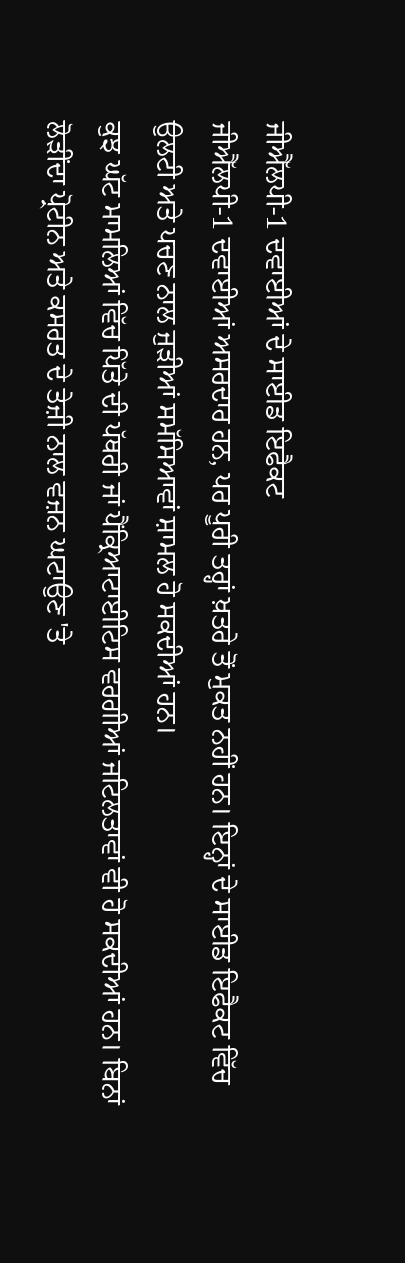ਜੀਐੱਲਪੀ-1 ਦਵਾਈਆਂ ਦੇ ਸਾਈਡ ਇਫੈਕਟ
ਜੀਐੱਲਪੀ-1 ਦਵਾਈਆਂ ਅਸਰਦਾਰ ਹਨ, ਪਰ ਪੂਰੀ ਤਰ੍ਹਾਂ ਖ਼ਤਰੇ ਤੋਂ ਮੁਕਤ ਨਹੀਂ ਹਨ। ਇਨ੍ਹਾਂ ਦੇ ਸਾਈਡ ਇਫੈਕਟ ਵਿੱਚ ਉਲਟੀ ਅਤੇ ਪਚਣ ਨਾਲ ਜੁੜੀਆਂ ਸਮੱਸਿਆਵਾਂ ਸ਼ਾਮਲ ਹੋ ਸਕਦੀਆਂ ਹਨ।
ਕੁਝ ਘੱਟ ਮਾਮਲਿਆਂ ਵਿੱਚ ਪਿੱਤੇ ਦੀ ਪੱਥਰੀ ਜਾਂ ਪੈਂਕ੍ਰਿਆਟਾਈਟਿਸ ਵਰਗੀਆਂ ਜਟਿਲਤਾਵਾਂ ਵੀ ਹੋ ਸਕਦੀਆਂ ਹਨ। ਬਿਨਾਂ ਲੋੜੀਂਦਾ ਪ੍ਰੋਟੀਨ ਅਤੇ ਕਸਰਤ ਦੇ ਤੇਜ਼ੀ ਨਾਲ ਵਜ਼ਨ ਘਟਾਉਣ 'ਤੇ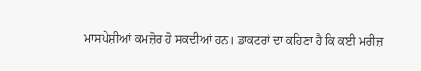ਮਾਸਪੇਸ਼ੀਆਂ ਕਮਜ਼ੋਰ ਹੋ ਸਕਦੀਆਂ ਹਨ। ਡਾਕਟਰਾਂ ਦਾ ਕਹਿਣਾ ਹੈ ਕਿ ਕਈ ਮਰੀਜ਼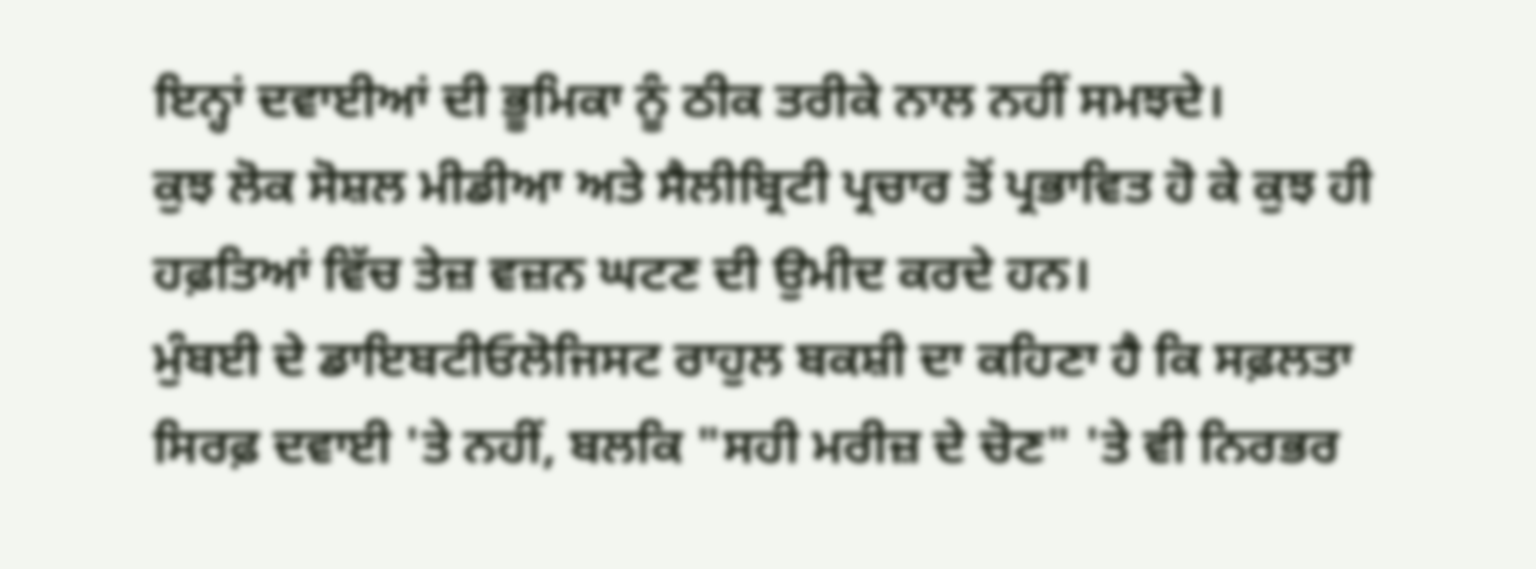ਇਨ੍ਹਾਂ ਦਵਾਈਆਂ ਦੀ ਭੂਮਿਕਾ ਨੂੰ ਠੀਕ ਤਰੀਕੇ ਨਾਲ ਨਹੀਂ ਸਮਝਦੇ।
ਕੁਝ ਲੋਕ ਸੋਸ਼ਲ ਮੀਡੀਆ ਅਤੇ ਸੈਲੀਬ੍ਰਿਟੀ ਪ੍ਰਚਾਰ ਤੋਂ ਪ੍ਰਭਾਵਿਤ ਹੋ ਕੇ ਕੁਝ ਹੀ ਹਫ਼ਤਿਆਂ ਵਿੱਚ ਤੇਜ਼ ਵਜ਼ਨ ਘਟਣ ਦੀ ਉਮੀਦ ਕਰਦੇ ਹਨ।
ਮੁੰਬਈ ਦੇ ਡਾਇਬਟੀਓਲੋਜਿਸਟ ਰਾਹੁਲ ਬਕਸ਼ੀ ਦਾ ਕਹਿਣਾ ਹੈ ਕਿ ਸਫ਼ਲਤਾ ਸਿਰਫ਼ ਦਵਾਈ 'ਤੇ ਨਹੀਂ, ਬਲਕਿ "ਸਹੀ ਮਰੀਜ਼ ਦੇ ਚੋਣ" 'ਤੇ ਵੀ ਨਿਰਭਰ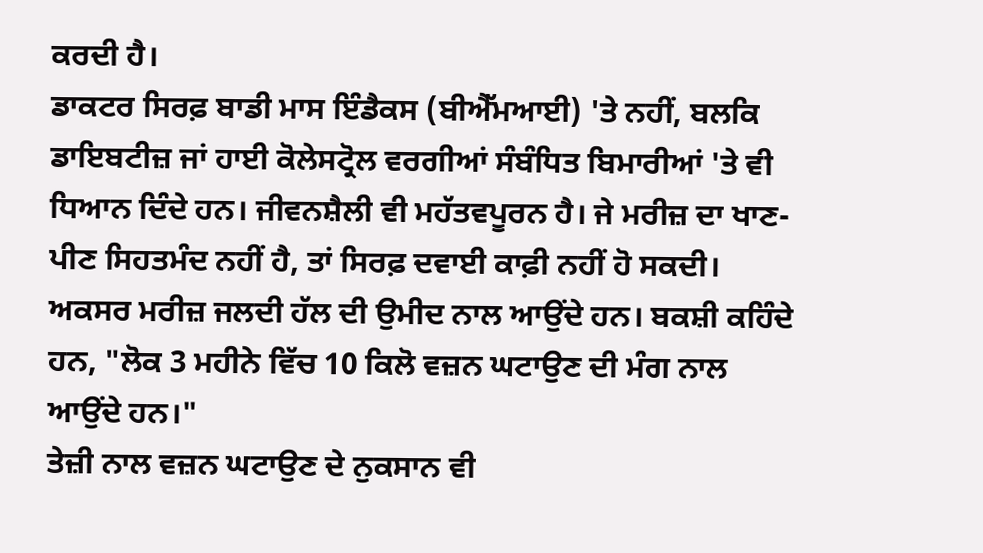ਕਰਦੀ ਹੈ।
ਡਾਕਟਰ ਸਿਰਫ਼ ਬਾਡੀ ਮਾਸ ਇੰਡੈਕਸ (ਬੀਐੱਮਆਈ) 'ਤੇ ਨਹੀਂ, ਬਲਕਿ ਡਾਇਬਟੀਜ਼ ਜਾਂ ਹਾਈ ਕੋਲੇਸਟ੍ਰੋਲ ਵਰਗੀਆਂ ਸੰਬੰਧਿਤ ਬਿਮਾਰੀਆਂ 'ਤੇ ਵੀ ਧਿਆਨ ਦਿੰਦੇ ਹਨ। ਜੀਵਨਸ਼ੈਲੀ ਵੀ ਮਹੱਤਵਪੂਰਨ ਹੈ। ਜੇ ਮਰੀਜ਼ ਦਾ ਖਾਣ-ਪੀਣ ਸਿਹਤਮੰਦ ਨਹੀਂ ਹੈ, ਤਾਂ ਸਿਰਫ਼ ਦਵਾਈ ਕਾਫ਼ੀ ਨਹੀਂ ਹੋ ਸਕਦੀ।
ਅਕਸਰ ਮਰੀਜ਼ ਜਲਦੀ ਹੱਲ ਦੀ ਉਮੀਦ ਨਾਲ ਆਉਂਦੇ ਹਨ। ਬਕਸ਼ੀ ਕਹਿੰਦੇ ਹਨ, "ਲੋਕ 3 ਮਹੀਨੇ ਵਿੱਚ 10 ਕਿਲੋ ਵਜ਼ਨ ਘਟਾਉਣ ਦੀ ਮੰਗ ਨਾਲ ਆਉਂਦੇ ਹਨ।"
ਤੇਜ਼ੀ ਨਾਲ ਵਜ਼ਨ ਘਟਾਉਣ ਦੇ ਨੁਕਸਾਨ ਵੀ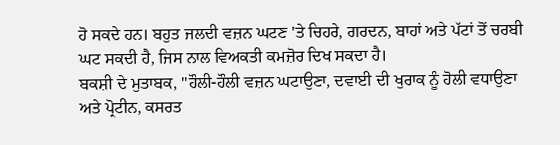ਹੋ ਸਕਦੇ ਹਨ। ਬਹੁਤ ਜਲਦੀ ਵਜ਼ਨ ਘਟਣ 'ਤੇ ਚਿਹਰੇ, ਗਰਦਨ, ਬਾਹਾਂ ਅਤੇ ਪੱਟਾਂ ਤੋਂ ਚਰਬੀ ਘਟ ਸਕਦੀ ਹੈ, ਜਿਸ ਨਾਲ ਵਿਅਕਤੀ ਕਮਜ਼ੋਰ ਦਿਖ ਸਕਦਾ ਹੈ।
ਬਕਸ਼ੀ ਦੇ ਮੁਤਾਬਕ, "ਹੌਲੀ-ਹੌਲੀ ਵਜ਼ਨ ਘਟਾਉਣਾ, ਦਵਾਈ ਦੀ ਖੁਰਾਕ ਨੂੰ ਹੋਲੀ ਵਧਾਉਣਾ ਅਤੇ ਪ੍ਰੋਟੀਨ, ਕਸਰਤ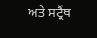ਅਤੇ ਸਟ੍ਰੈਂਥ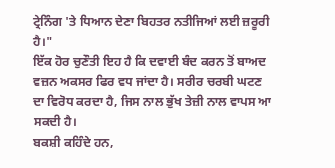ਟ੍ਰੇਨਿੰਗ 'ਤੇ ਧਿਆਨ ਦੇਣਾ ਬਿਹਤਰ ਨਤੀਜਿਆਂ ਲਈ ਜ਼ਰੂਰੀ ਹੈ।"
ਇੱਕ ਹੋਰ ਚੁਣੌਤੀ ਇਹ ਹੈ ਕਿ ਦਵਾਈ ਬੰਦ ਕਰਨ ਤੋਂ ਬਾਅਦ ਵਜ਼ਨ ਅਕਸਰ ਫਿਰ ਵਧ ਜਾਂਦਾ ਹੈ। ਸਰੀਰ ਚਰਬੀ ਘਟਣ ਦਾ ਵਿਰੋਧ ਕਰਦਾ ਹੈ, ਜਿਸ ਨਾਲ ਭੁੱਖ ਤੇਜ਼ੀ ਨਾਲ ਵਾਪਸ ਆ ਸਕਦੀ ਹੈ।
ਬਕਸ਼ੀ ਕਹਿੰਦੇ ਹਨ,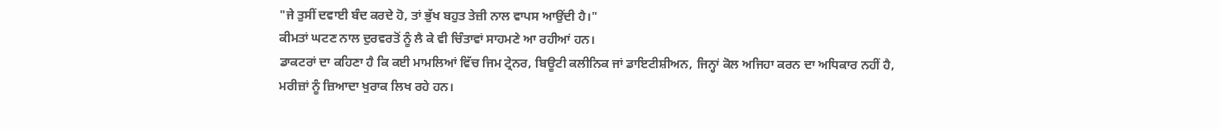"ਜੇ ਤੁਸੀਂ ਦਵਾਈ ਬੰਦ ਕਰਦੇ ਹੋ, ਤਾਂ ਭੁੱਖ ਬਹੁਤ ਤੇਜ਼ੀ ਨਾਲ ਵਾਪਸ ਆਉਂਦੀ ਹੈ।"
ਕੀਮਤਾਂ ਘਟਣ ਨਾਲ ਦੁਰਵਰਤੋਂ ਨੂੰ ਲੈ ਕੇ ਵੀ ਚਿੰਤਾਵਾਂ ਸਾਹਮਣੇ ਆ ਰਹੀਆਂ ਹਨ।
ਡਾਕਟਰਾਂ ਦਾ ਕਹਿਣਾ ਹੈ ਕਿ ਕਈ ਮਾਮਲਿਆਂ ਵਿੱਚ ਜਿਮ ਟ੍ਰੇਨਰ, ਬਿਊਟੀ ਕਲੀਨਿਕ ਜਾਂ ਡਾਇਟੀਸ਼ੀਅਨ, ਜਿਨ੍ਹਾਂ ਕੋਲ ਅਜਿਹਾ ਕਰਨ ਦਾ ਅਧਿਕਾਰ ਨਹੀਂ ਹੈ, ਮਰੀਜ਼ਾਂ ਨੂੰ ਜ਼ਿਆਦਾ ਖੁਰਾਕ ਲਿਖ ਰਹੇ ਹਨ।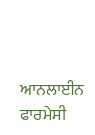ਆਨਲਾਈਨ ਫਾਰਮੇਸੀ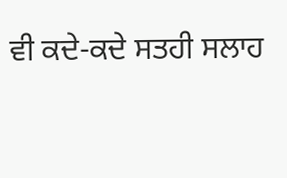ਵੀ ਕਦੇ-ਕਦੇ ਸਤਹੀ ਸਲਾਹ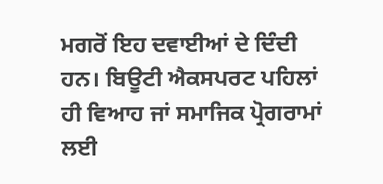ਮਗਰੋਂ ਇਹ ਦਵਾਈਆਂ ਦੇ ਦਿੰਦੀ ਹਨ। ਬਿਊਟੀ ਐਕਸਪਰਟ ਪਹਿਲਾਂ ਹੀ ਵਿਆਹ ਜਾਂ ਸਮਾਜਿਕ ਪ੍ਰੋਗਰਾਮਾਂ ਲਈ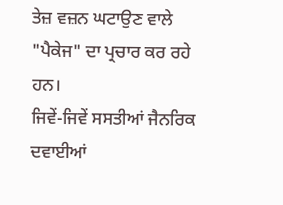ਤੇਜ਼ ਵਜ਼ਨ ਘਟਾਉਣ ਵਾਲੇ "ਪੈਕੇਜ" ਦਾ ਪ੍ਰਚਾਰ ਕਰ ਰਹੇ ਹਨ।
ਜਿਵੇਂ-ਜਿਵੇਂ ਸਸਤੀਆਂ ਜੈਨਰਿਕ ਦਵਾਈਆਂ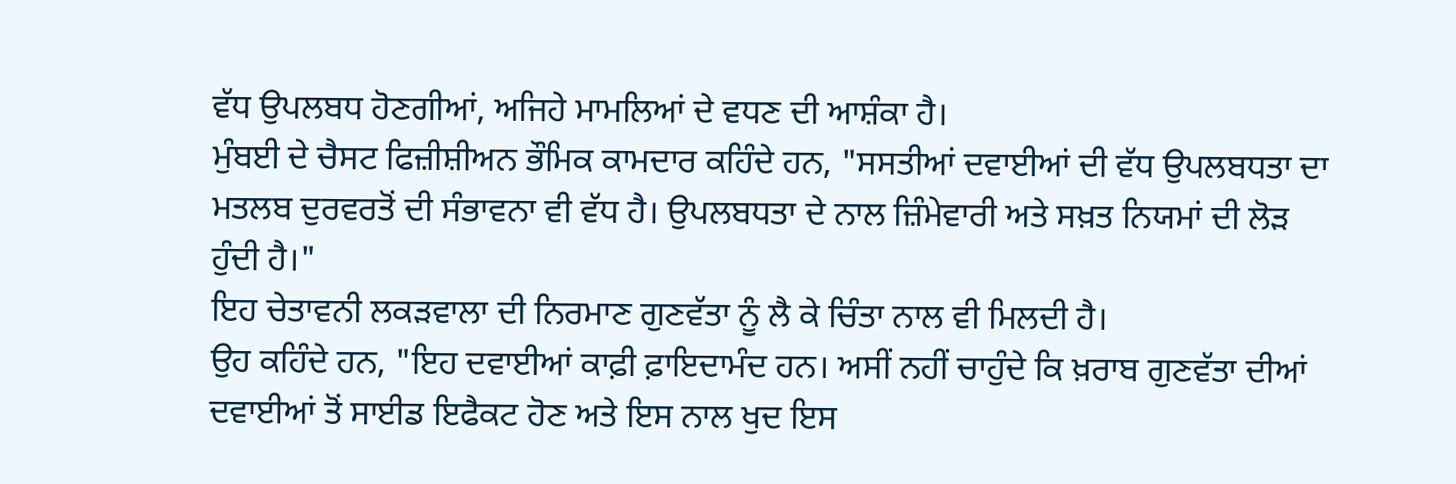ਵੱਧ ਉਪਲਬਧ ਹੋਣਗੀਆਂ, ਅਜਿਹੇ ਮਾਮਲਿਆਂ ਦੇ ਵਧਣ ਦੀ ਆਸ਼ੰਕਾ ਹੈ।
ਮੁੰਬਈ ਦੇ ਚੈਸਟ ਫਿਜ਼ੀਸ਼ੀਅਨ ਭੌਮਿਕ ਕਾਮਦਾਰ ਕਹਿੰਦੇ ਹਨ, "ਸਸਤੀਆਂ ਦਵਾਈਆਂ ਦੀ ਵੱਧ ਉਪਲਬਧਤਾ ਦਾ ਮਤਲਬ ਦੁਰਵਰਤੋਂ ਦੀ ਸੰਭਾਵਨਾ ਵੀ ਵੱਧ ਹੈ। ਉਪਲਬਧਤਾ ਦੇ ਨਾਲ ਜ਼ਿੰਮੇਵਾਰੀ ਅਤੇ ਸਖ਼ਤ ਨਿਯਮਾਂ ਦੀ ਲੋੜ ਹੁੰਦੀ ਹੈ।"
ਇਹ ਚੇਤਾਵਨੀ ਲਕੜਵਾਲਾ ਦੀ ਨਿਰਮਾਣ ਗੁਣਵੱਤਾ ਨੂੰ ਲੈ ਕੇ ਚਿੰਤਾ ਨਾਲ ਵੀ ਮਿਲਦੀ ਹੈ।
ਉਹ ਕਹਿੰਦੇ ਹਨ, "ਇਹ ਦਵਾਈਆਂ ਕਾਫ਼ੀ ਫ਼ਾਇਦਾਮੰਦ ਹਨ। ਅਸੀਂ ਨਹੀਂ ਚਾਹੁੰਦੇ ਕਿ ਖ਼ਰਾਬ ਗੁਣਵੱਤਾ ਦੀਆਂ ਦਵਾਈਆਂ ਤੋਂ ਸਾਈਡ ਇਫੈਕਟ ਹੋਣ ਅਤੇ ਇਸ ਨਾਲ ਖੁਦ ਇਸ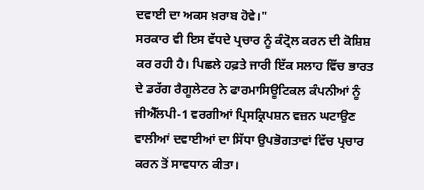ਦਵਾਈ ਦਾ ਅਕਸ ਖ਼ਰਾਬ ਹੋਵੇ।"
ਸਰਕਾਰ ਵੀ ਇਸ ਵੱਧਦੇ ਪ੍ਰਚਾਰ ਨੂੰ ਕੰਟ੍ਰੋਲ ਕਰਨ ਦੀ ਕੋਸ਼ਿਸ਼ ਕਰ ਰਹੀ ਹੈ। ਪਿਛਲੇ ਹਫ਼ਤੇ ਜਾਰੀ ਇੱਕ ਸਲਾਹ ਵਿੱਚ ਭਾਰਤ ਦੇ ਡਰੱਗ ਰੈਗੂਲੇਟਰ ਨੇ ਫਾਰਮਾਸਿਊਟਿਕਲ ਕੰਪਨੀਆਂ ਨੂੰ ਜੀਐੱਲਪੀ-1 ਵਰਗੀਆਂ ਪ੍ਰਿਸਕ੍ਰਿਪਸ਼ਨ ਵਜ਼ਨ ਘਟਾਉਣ ਵਾਲੀਆਂ ਦਵਾਈਆਂ ਦਾ ਸਿੱਧਾ ਉਪਭੋਗਤਾਵਾਂ ਵਿੱਚ ਪ੍ਰਚਾਰ ਕਰਨ ਤੋਂ ਸਾਵਧਾਨ ਕੀਤਾ।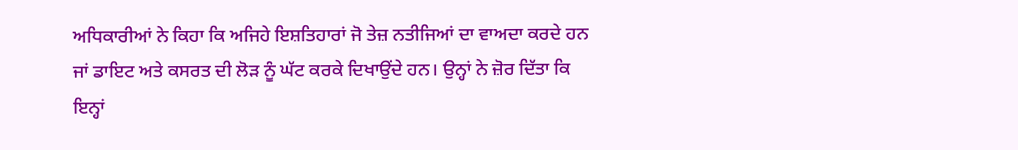ਅਧਿਕਾਰੀਆਂ ਨੇ ਕਿਹਾ ਕਿ ਅਜਿਹੇ ਇਸ਼ਤਿਹਾਰਾਂ ਜੋ ਤੇਜ਼ ਨਤੀਜਿਆਂ ਦਾ ਵਾਅਦਾ ਕਰਦੇ ਹਨ ਜਾਂ ਡਾਇਟ ਅਤੇ ਕਸਰਤ ਦੀ ਲੋੜ ਨੂੰ ਘੱਟ ਕਰਕੇ ਦਿਖਾਉਂਦੇ ਹਨ। ਉਨ੍ਹਾਂ ਨੇ ਜ਼ੋਰ ਦਿੱਤਾ ਕਿ ਇਨ੍ਹਾਂ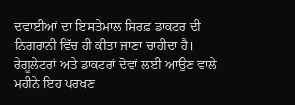ਦਵਾਈਆਂ ਦਾ ਇਸਤੇਮਾਲ ਸਿਰਫ਼ ਡਾਕਟਰ ਦੀ ਨਿਗਰਾਨੀ ਵਿੱਚ ਹੀ ਕੀਤਾ ਜਾਣਾ ਚਾਹੀਦਾ ਹੈ।
ਰੇਗੂਲੇਟਰਾਂ ਅਤੇ ਡਾਕਟਰਾਂ ਦੋਵਾਂ ਲਈ ਆਉਣ ਵਾਲੇ ਮਹੀਨੇ ਇਹ ਪਰਖਣ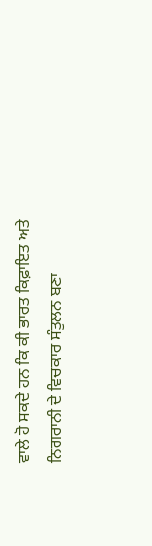ਵਾਲੇ ਹੋ ਸਕਦੇ ਹਨ ਕਿ ਕੀ ਭਾਰਤ ਕਿਫ਼ਾਇਤ ਅਤੇ ਨਿਗਰਾਨੀ ਦੇ ਵਿਚਕਾਰ ਸੰਤੁਲਨ ਬਣਾ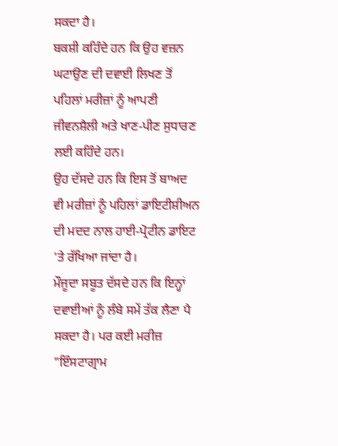ਸਕਦਾ ਹੈ।
ਬਕਸ਼ੀ ਕਹਿੰਦੇ ਹਨ ਕਿ ਉਹ ਵਜ਼ਨ ਘਟਾਉਣ ਦੀ ਦਵਾਈ ਲਿਖਣ ਤੋਂ ਪਹਿਲਾਂ ਮਰੀਜ਼ਾਂ ਨੂੰ ਆਪਣੀ ਜੀਵਨਸ਼ੈਲੀ ਅਤੇ ਖਾਣ-ਪੀਣ ਸੁਧਾਰਣ ਲਈ ਕਹਿੰਦੇ ਹਨ।
ਉਹ ਦੱਸਦੇ ਹਨ ਕਿ ਇਸ ਤੋਂ ਬਾਅਦ ਵੀ ਮਰੀਜ਼ਾਂ ਨੂੰ ਪਹਿਲਾਂ ਡਾਇਟੀਸ਼ੀਅਨ ਦੀ ਮਦਦ ਨਾਲ ਹਾਈ-ਪ੍ਰੋਟੀਨ ਡਾਇਟ 'ਤੇ ਰੱਖਿਆ ਜਾਂਦਾ ਹੈ।
ਮੌਜੂਦਾ ਸਬੂਤ ਦੱਸਦੇ ਹਨ ਕਿ ਇਨ੍ਹਾਂ ਦਵਾਈਆਂ ਨੂੰ ਲੰਬੇ ਸਮੇਂ ਤੱਕ ਲੈਣਾ ਪੈ ਸਕਦਾ ਹੈ। ਪਰ ਕਈ ਮਰੀਜ਼ "ਇੰਸਟਾਗ੍ਰਾਮ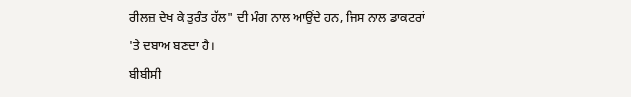ਰੀਲਜ਼ ਦੇਖ ਕੇ ਤੁਰੰਤ ਹੱਲ" ਦੀ ਮੰਗ ਨਾਲ ਆਉਂਦੇ ਹਨ, ਜਿਸ ਨਾਲ ਡਾਕਟਰਾਂ 'ਤੇ ਦਬਾਅ ਬਣਦਾ ਹੈ।
ਬੀਬੀਸੀ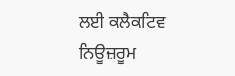ਲਈ ਕਲੈਕਟਿਵ ਨਿਊਜ਼ਰੂਮ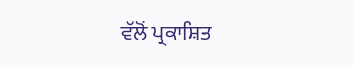ਵੱਲੋਂ ਪ੍ਰਕਾਸ਼ਿਤ